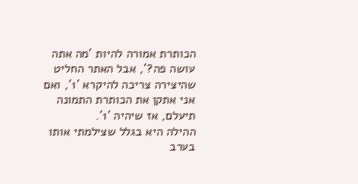הכותרת אמורה להיות 'מה אתה עושה פה?', אבל האתר החליט שהיצירה צריכה להיקרא '1', ואם אני אתקן את הכותרת התמונה תיעלם, אז שיהיה '1'.
ההילה היא בגלל שצילמתי אותו בערב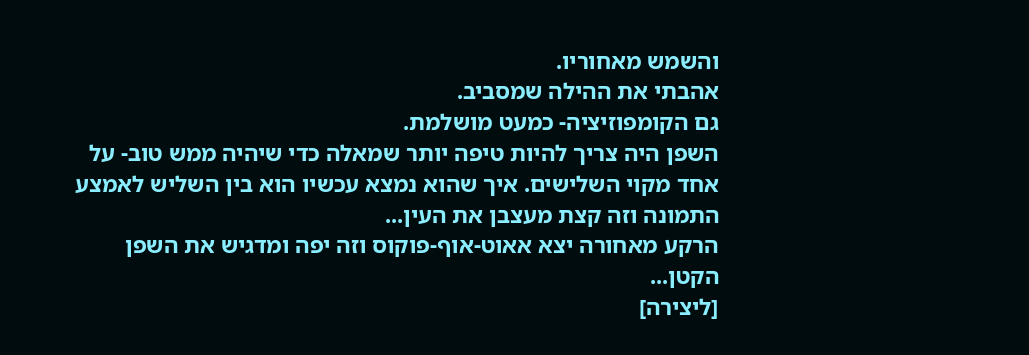והשמש מאחוריו.
אהבתי את ההילה שמסביב.
גם הקומפוזיציה- כמעט מושלמת.
השפן היה צריך להיות טיפה יותר שמאלה כדי שיהיה ממש טוב- על אחד מקוי השלישים. איך שהוא נמצא עכשיו הוא בין השליש לאמצע התמונה וזה קצת מעצבן את העין...
הרקע מאחורה יצא אאוט-אוף-פוקוס וזה יפה ומדגיש את השפן הקטן...
[ליצירה]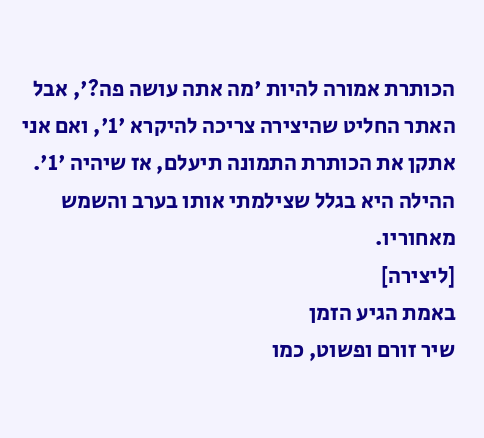הכותרת אמורה להיות 'מה אתה עושה פה?', אבל האתר החליט שהיצירה צריכה להיקרא '1', ואם אני אתקן את הכותרת התמונה תיעלם, אז שיהיה '1'.
ההילה היא בגלל שצילמתי אותו בערב והשמש מאחוריו.
[ליצירה]
באמת הגיע הזמן
שיר זורם ופשוט, כמו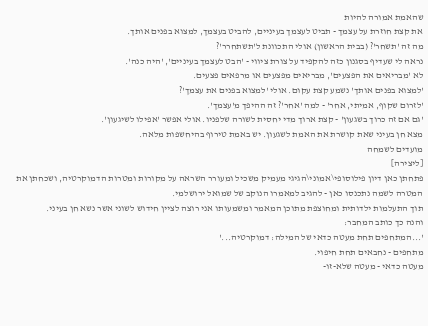שהאמת אמורה להיות
את קצת חוזרת על עצמך - תביט לעצמך בעיניים, להביט בעצמך, למצוא בפנים אותך.
מה זה 'תשחר'? (בבית הראשון) אולי התכוונת ל'תשתחרר'?
נראה לי שעדיף בסגנון כזה להקפיד על צורת ציווי - 'הבט לעצמך בעיניים', 'היה כנה'.
לא 'מבריאים את הפצעים', מבריאים מפצעים או מרפאים פצעים.
'למצוא בפנים אותך' נשמע קצת עקום. אולי 'למצוא בפנים את עצמך'?
'לזרום שקוף, אמיתי, אחר' - למה 'אחר'? זה ההיפך מ'עצמך'.
'גם אם זה כרוך בשגעון' - קצת ארוך מדי יחסית לשורה שלפניו. אולי אפשר 'אפילו לשיגעון'.
מצא חן בעיני שאת קושרת את האמת לשגעון. יש באמת טירוף בהיחשפות מלאה.
מועדים לשמחה
[ליצירה]
פתחתן כאן דיון פילוסופי\אמוני\הגיגי מעמיק משכיל ומעורר השראה על מקורות ומטרות הדמוקרטיה, ושכחתן את המטרה לשמה נתכנסו כאן - להגיב למאמרו הנוקב של שמואל ירושלמי.
תוך התעלמות ילדותית ומחוצפת מתוכן המאמר ומשמעותו אני רוצה לציין חידוש לשוני אשר נשא חן בעיני.
והנה כך כותב המחבר:
'...המתחפים תחת מעטה כדאי של המילה: דמוקרטיה...'
מתחפים - נחבאים תחת חיפוי.
מעטה כדאי - מעטה שלא-זו-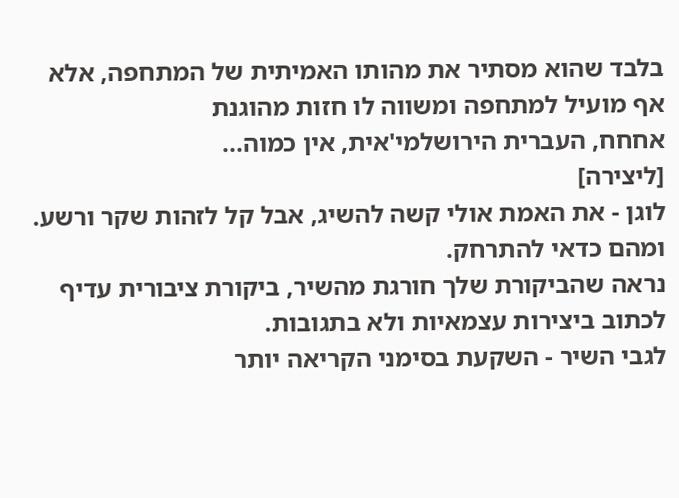בלבד שהוא מסתיר את מהותו האמיתית של המתחפה, אלא אף מועיל למתחפה ומשווה לו חזות מהוגנת
אחחח, העברית הירושלמי'אית, אין כמוה...
[ליצירה]
לוגן - את האמת אולי קשה להשיג, אבל קל לזהות שקר ורשע. ומהם כדאי להתרחק.
נראה שהביקורת שלך חורגת מהשיר, ביקורת ציבורית עדיף לכתוב ביצירות עצמאיות ולא בתגובות.
לגבי השיר - השקעת בסימני הקריאה יותר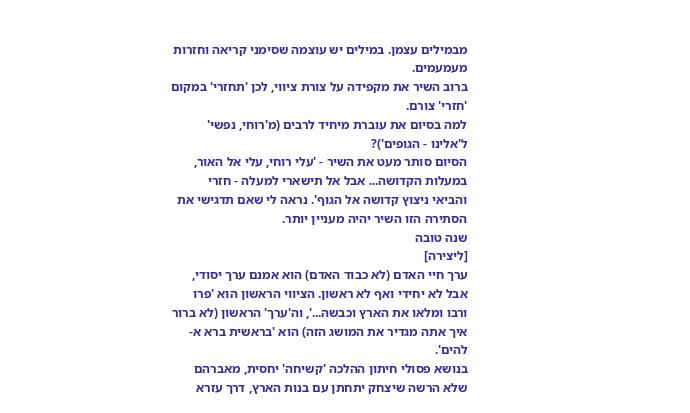מבמילים עצמן. במילים יש עוצמה שסימני קריאה וחזרות מעמעמים.
ברוב השיר את מקפידה על צורת ציווי, לכן 'תחזרי' במקום 'חזרי' צורם.
למה בסיום את עוברת מיחיד לרבים (מ'רוחי, נפשי' ל'אלינו - הגופים')?
הסיום סותר מעט את השיר - 'עלי רוחי, עלי אל האור, במעלות הקדושה... אבל אל תישארי למעלה - חזרי והביאי ניצוץ קדושה אל הגוף'. נראה לי שאם תדגישי את הסתירה הזו השיר יהיה מעניין יותר.
שנה טובה
[ליצירה]
ערך חיי האדם (לא כבוד האדם) הוא אמנם ערך יסודי, אבל לא יחידי ואף לא ראשון. הציווי הראשון הוא 'פרו ורבו ומלאו את הארץ וכבשה...', וה'ערך' הראשון (לא ברור איך אתה מגדיר את המושג הזה) הוא 'בראשית ברא א-להים'.
בנושא פסולי חיתון ההלכה 'קשיחה' יחסית, מאברהם שלא הרשה שיצחק יתחתן עם בנות הארץ, דרך עזרא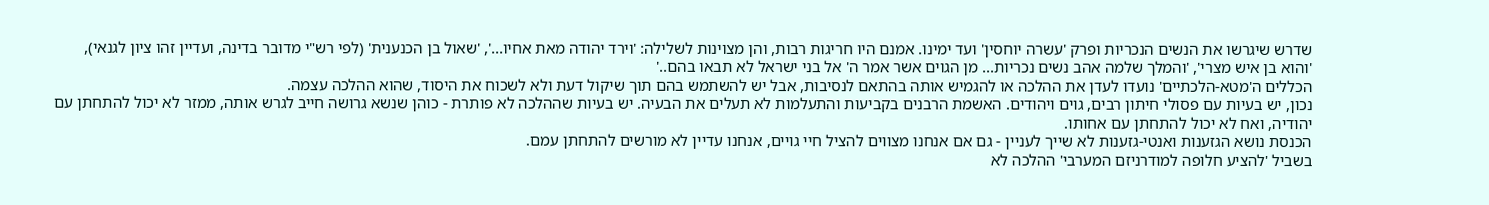שדרש שיגרשו את הנשים הנכריות ופרק 'עשרה יוחסין' ועד ימינו. אמנם היו חריגות רבות, והן מצוינות לשלילה: 'וירד יהודה מאת אחיו...', 'שאול בן הכנענית' (לפי רש"י מדובר בדינה, ועדיין זהו ציון לגנאי), 'והוא בן איש מצרי', 'והמלך שלמה אהב נשים נכריות... מן הגוים אשר אמר ה' אל בני ישראל לא תבאו בהם..'
הכללים ה'מטא-הלכתיים' נועדו לעדן את ההלכה או להגמיש אותה בהתאם לנסיבות, אבל יש להשתמש בהם תוך שיקול דעת ולא לשכוח את היסוד, שהוא ההלכה עצמה.
נכון, יש בעיות עם פסולי חיתון רבים, גוים ויהודים. האשמת הרבנים בקביעות והתעלמות לא תעלים את הבעיה. יש בעיות שההלכה לא פותרת - כוהן שנשא גרושה חייב לגרש אותה, ממזר לא יכול להתחתן עם יהודיה, ואח לא יכול להתחתן עם אחותו.
הכנסת נושא הגזענות ואנטי-גזענות לא שייך לעניין - גם אם אנחנו מצווים להציל חיי גויים, אנחנו עדיין לא מורשים להתחתן עמם.
בשביל 'להציע חלופה למודרניזם המערבי' ההלכה לא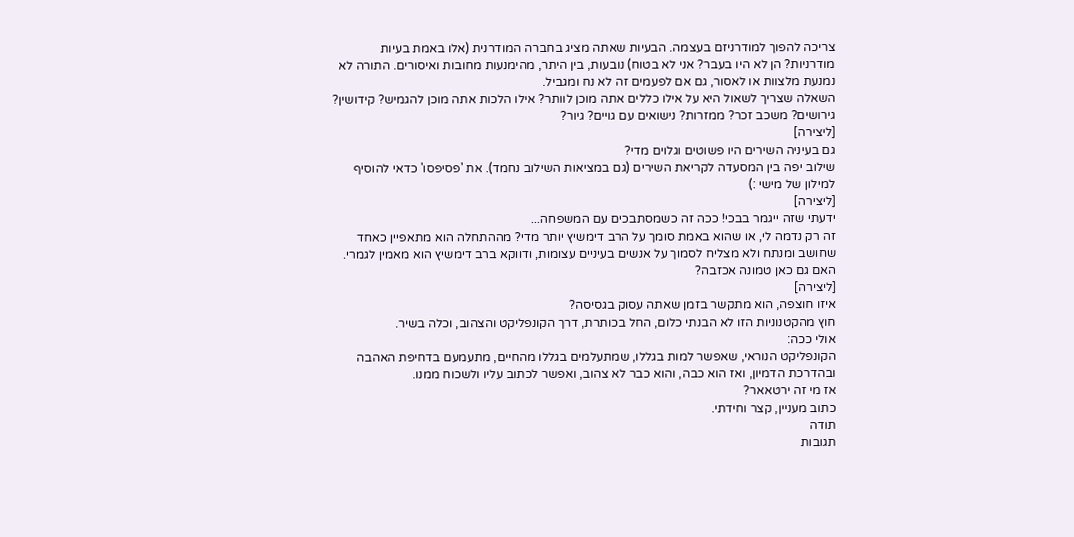צריכה להפוך למודרניזם בעצמה. הבעיות שאתה מציג בחברה המודרנית (אלו באמת בעיות מודרניות? הן לא היו בעבר? אני לא בטוח) נובעות, בין היתר, מהימנעות מחובות ואיסורים. התורה לא נמנעת מלצוות או לאסור, גם אם לפעמים זה לא נח ומגביל.
השאלה שצריך לשאול היא על אילו כללים אתה מוכן לוותר? אילו הלכות אתה מוכן להגמיש? קידושין? גירושים? משכב זכר? ממזרות? נישואים עם גויים? גיור?
[ליצירה]
גם בעיניה השירים היו פשוטים וגלוים מדי?
שילוב יפה בין המסעדה לקריאת השירים (גם במציאות השילוב נחמד). את 'פסיפסו' כדאי להוסיף למילון של מישי :)
[ליצירה]
ידעתי שזה ייגמר בבכי! ככה זה כשמסתבכים עם המשפחה...
זה רק נדמה לי, או שהוא באמת סומך על הרב דימשיץ יותר מדי? מההתחלה הוא מתאפיין כאחד שחושב ומנתח ולא מצליח לסמוך על אנשים בעיניים עצומות, ודווקא ברב דימשיץ הוא מאמין לגמרי. האם גם כאן טמונה אכזבה?
[ליצירה]
איזו חוצפה, הוא מתקשר בזמן שאתה עסוק בגסיסה?
חוץ מהקטנוניות הזו לא הבנתי כלום, החל בכותרת, דרך הקונפליקט והצהוב, וכלה בשיר.
אולי ככה:
הקונפליקט הנוראי, שאפשר למות בגללו, שמתעלמים בגללו מהחיים, מתעמעם בדחיפת האהבה ובהדרכת הדמיון, ואז הוא כבה, והוא כבר לא צהוב, ואפשר לכתוב עליו ולשכוח ממנו.
אז מי זה ירטאאר?
כתוב מעניין, קצר וחידתי.
תודה
תגובות